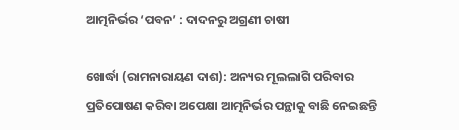ଆତ୍ମନିର୍ଭର ‘ପବନ’ : ଦାଦନରୁ ଅଗ୍ରଣୀ ଚାଷୀ

ଖୋର୍ଦ୍ଧା (ରାମନାରାୟଣ ଦାଶ): ଅନ୍ୟର ମୂଲଲାଗି ପରିବାର ପ୍ରତିପୋଷଣ କରିବା ଅପେକ୍ଷା ଆତ୍ମନିର୍ଭର ପନ୍ଥାକୁ ବାଛି ନେଇଛନ୍ତି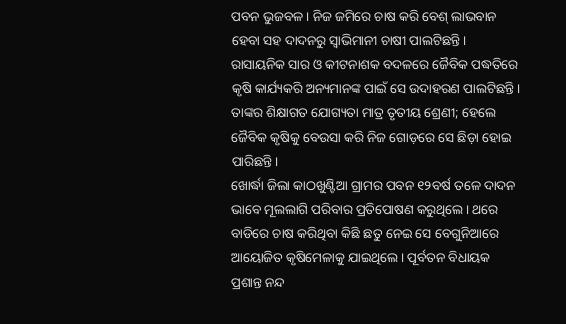ପବନ ଭୁଜବଳ। ନିଜ ଜମିରେ ଚାଷ କରି ବେଶ୍‌ ଲାଭବାନ ହେବା ସହ ଦାଦନରୁ ସ୍ବାଭିମାନୀ ଚାଷୀ ପାଲଟିଛନ୍ତି। ରାସାୟନିକ ସାର ଓ କୀଟନାଶକ ବଦଳରେ ଜୈବିକ ପଦ୍ଧତିରେ କୃଷି କାର୍ଯ୍ୟକରି ଅନ୍ୟମାନଙ୍କ ପାଇଁ ସେ ଉଦାହରଣ ପାଲଟିଛନ୍ତି। ତାଙ୍କର ଶିକ୍ଷାଗତ ଯୋଗ୍ୟତା ମାତ୍ର ତୃତୀୟ ଶ୍ରେଣୀ; ହେଲେ ଜୈବିକ କୃଷିକୁ ବେଉସା କରି ନିଜ ଗୋଡ଼ରେ ସେ ଛିଡ଼ା ହୋଇ ପାରିଛନ୍ତି।
ଖୋର୍ଦ୍ଧା ଜିଲା କାଠଖୁଣ୍ଟିଆ ଗ୍ରାମର ପବନ ୧୨ବର୍ଷ ତଳେ ଦାଦନ ଭାବେ ମୂଲଲାଗି ପରିବାର ପ୍ରତିପୋଷଣ କରୁଥିଲେ। ଥରେ ବାଡିରେ ଚାଷ କରିଥିବା କିଛି ଛତୁ ନେଇ ସେ ବେଗୁନିଆରେ ଆୟୋଜିତ କୃଷିମେଳାକୁ ଯାଇଥିଲେ। ପୂର୍ବତନ ବିଧାୟକ ପ୍ରଶାନ୍ତ ନନ୍ଦ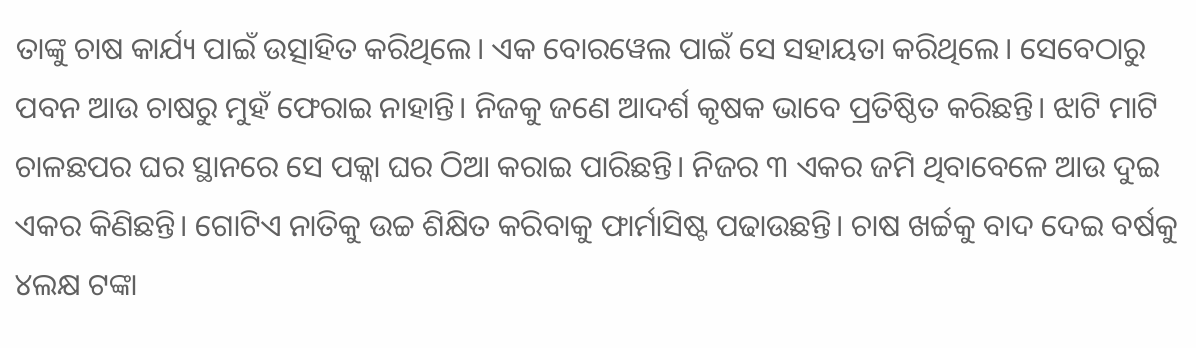ତାଙ୍କୁ ଚାଷ କାର୍ଯ୍ୟ ପାଇଁ ଉତ୍ସାହିତ କରିଥିଲେ। ଏକ ବୋରୱେଲ ପାଇଁ ସେ ସହାୟତା କରିଥିଲେ। ସେବେଠାରୁ ପବନ ଆଉ ଚାଷରୁ ମୁହଁ ଫେରାଇ ନାହାନ୍ତି। ନିଜକୁ ଜଣେ ଆଦର୍ଶ କୃଷକ ଭାବେ ପ୍ରତିଷ୍ଠିତ କରିଛନ୍ତି। ଝାଟି ମାଟି ଚାଳଛପର ଘର ସ୍ଥାନରେ ସେ ପକ୍କା ଘର ଠିଆ କରାଇ ପାରିଛନ୍ତି। ନିଜର ୩ ଏକର ଜମି ଥିବାବେଳେ ଆଉ ଦୁଇ ଏକର କିଣିଛନ୍ତି। ଗୋଟିଏ ନାତିକୁ ଉଚ୍ଚ ଶିକ୍ଷିତ କରିବାକୁ ଫାର୍ମାସିଷ୍ଟ ପଢାଉଛନ୍ତି। ଚାଷ ଖର୍ଚ୍ଚକୁ ବାଦ ଦେଇ ବର୍ଷକୁ ୪ଲକ୍ଷ ଟଙ୍କା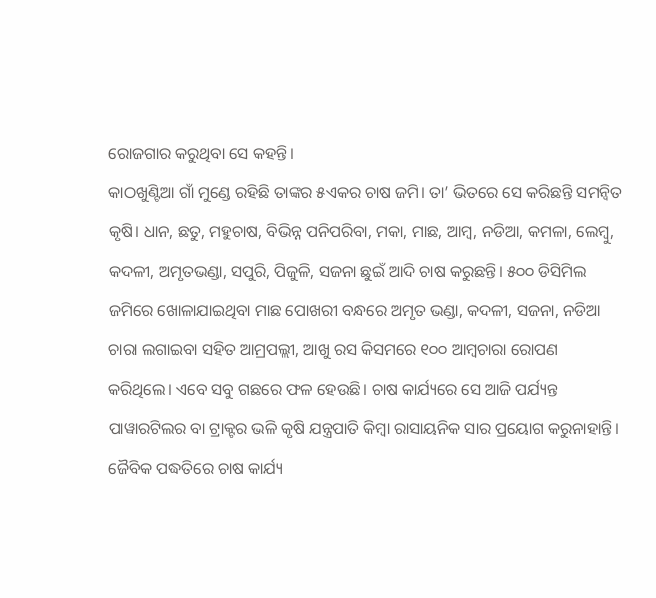ରୋଜଗାର କରୁଥିବା ସେ କହନ୍ତି।
କାଠଖୁଣ୍ଟିଆ ଗାଁ ମୁଣ୍ଡେ ରହିଛି ତାଙ୍କର ୫ଏକର ଚାଷ ଜମି। ତା’ ଭିତରେ ସେ କରିଛନ୍ତି ସମନ୍ୱିତ କୃଷି। ଧାନ, ଛତୁ, ମହୁଚାଷ, ବିଭିନ୍ନ ପନିପରିବା, ମକା, ମାଛ, ଆମ୍ବ, ନଡିଆ, କମଳା, ଲେମ୍ବୁ, କଦଳୀ, ଅମୃତଭଣ୍ଡା, ସପୁରି, ପିଜୁଳି, ସଜନା ଛୁଇଁ ଆଦି ଚାଷ କରୁଛନ୍ତି। ୫୦୦ ଡିସିମିଲ ଜମିରେ ଖୋଳାଯାଇଥିବା ମାଛ ପୋଖରୀ ବନ୍ଧରେ ଅମୃତ ଭଣ୍ଡା, କଦଳୀ, ସଜନା, ନଡିଆ ଚାରା ଲଗାଇବା ସହିତ ଆମ୍ରପଲ୍ଲୀ, ଆଖୁ ରସ କିସମରେ ୧୦୦ ଆମ୍ବଚାରା ରୋପଣ କରିଥିଲେ। ଏବେ ସବୁ ଗଛରେ ଫଳ ହେଉଛି। ଚାଷ କାର୍ଯ୍ୟରେ ସେ ଆଜି ପର୍ଯ୍ୟନ୍ତ ପାୱାରଟିଲର ବା ଟ୍ରାକ୍ଟର ଭଳି କୃଷି ଯନ୍ତ୍ରପାତି କିମ୍ବା ରାସାୟନିକ ସାର ପ୍ରୟୋଗ କରୁନାହାନ୍ତି। ଜୈବିକ ପଦ୍ଧତିରେ ଚାଷ କାର୍ଯ୍ୟ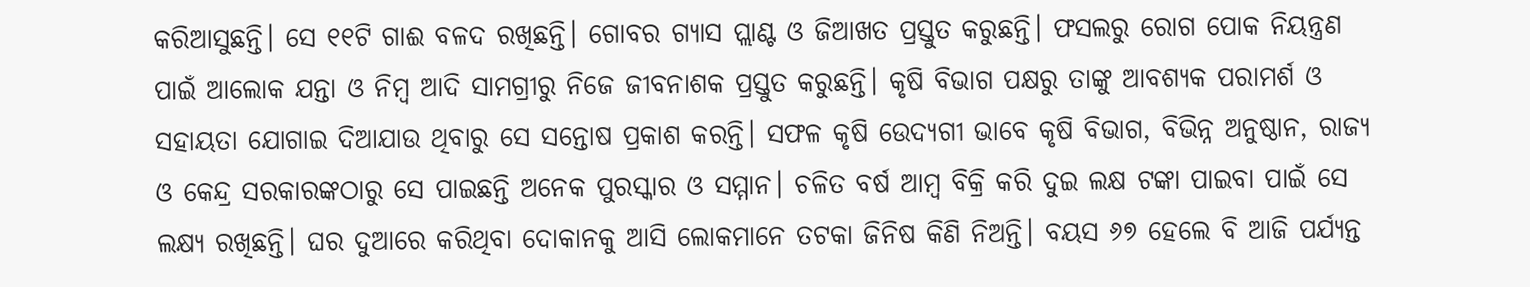କରିଆସୁଛନ୍ତି। ସେ ୧୧ଟି ଗାଈ ବଳଦ ରଖିଛନ୍ତି। ଗୋବର ଗ୍ୟାସ ପ୍ଲାଣ୍ଟ ଓ ଜିଆଖତ ପ୍ରସ୍ତୁତ କରୁଛନ୍ତି। ଫସଲରୁ ରୋଗ ପୋକ ନିୟନ୍ତ୍ରଣ ପାଇଁ ଆଲୋକ ଯନ୍ତା ଓ ନିମ୍ବ ଆଦି ସାମଗ୍ରୀରୁ ନିଜେ ଜୀବନାଶକ ପ୍ରସ୍ତୁତ କରୁଛନ୍ତି। କୃଷି ବିଭାଗ ପକ୍ଷରୁ ତାଙ୍କୁ ଆବଶ୍ୟକ ପରାମର୍ଶ ଓ ସହାୟତା ଯୋଗାଇ ଦିଆଯାଉ ଥିବାରୁ ସେ ସନ୍ତୋଷ ପ୍ରକାଶ କରନ୍ତି। ସଫଳ କୃଷି ଉ‌େ‌ଦ୍ୟଗୀ ଭାବେ କୃଷି ବିଭାଗ, ବିଭିନ୍ନ ଅନୁଷ୍ଠାନ, ରାଜ୍ୟ ଓ କେନ୍ଦ୍ର ସରକାରଙ୍କଠାରୁ ସେ ପାଇଛନ୍ତି ଅନେକ ପୁରସ୍କାର ଓ ସମ୍ମାନ। ଚଳିତ ବର୍ଷ ଆମ୍ବ ବିକ୍ରି କରି ଦୁଇ ଲକ୍ଷ ଟଙ୍କା ପାଇବା ପାଇଁ ସେ ଲକ୍ଷ୍ୟ ରଖିଛନ୍ତି। ଘର ଦୁଆରେ କରିଥିବା ଦୋକାନକୁ ଆସି ଲୋକମାନେ ତଟକା ଜିନିଷ କିଣି ନିଅନ୍ତି। ବୟସ ୬୭ ହେଲେ ବି ଆଜି ପର୍ଯ୍ୟନ୍ତ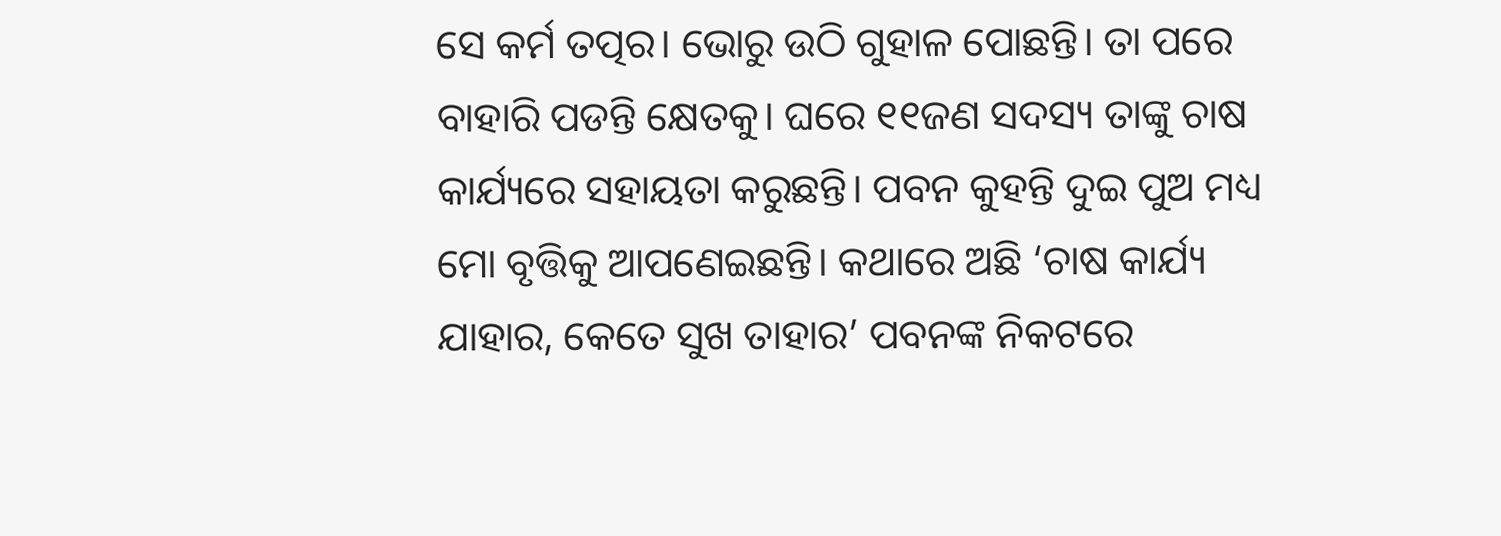ସେ କର୍ମ ତତ୍ପର। ଭୋରୁ ଉଠି ଗୁହାଳ ପୋଛନ୍ତି। ତା ପରେ ବାହାରି ପଡନ୍ତି କ୍ଷେତକୁ। ଘରେ ୧୧ଜଣ ସଦସ୍ୟ ତାଙ୍କୁ ଚାଷ କାର୍ଯ୍ୟରେ ସହାୟତା କରୁଛନ୍ତି। ପବନ କୁହନ୍ତି ଦୁଇ ପୁଅ ମଧ୍ୟ ମୋ ବୃତ୍ତିକୁ ଆପଣେଇଛନ୍ତି। କଥାରେ ଅଛି ‘ଚାଷ କାର୍ଯ୍ୟ ଯାହାର, କେତେ ସୁଖ ତାହାର’ ପବନଙ୍କ ନିକଟରେ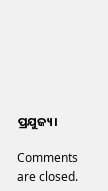ପ୍ରଯୁଜ୍ୟ।

Comments are closed.